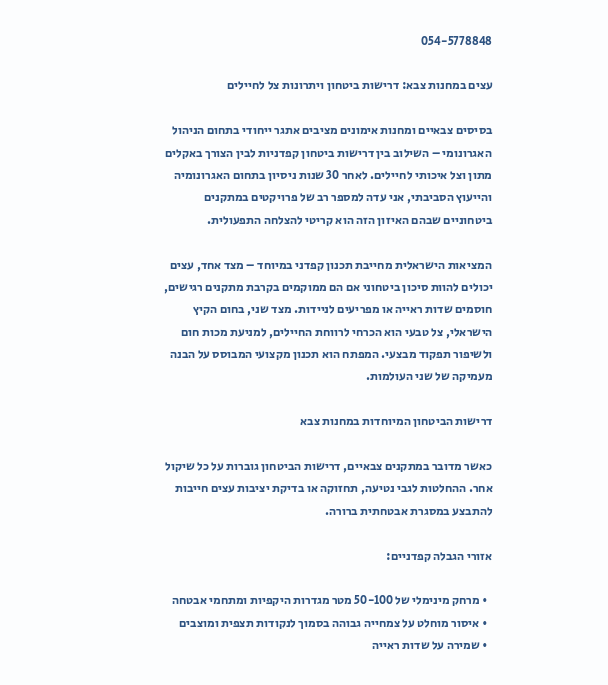054-5778848

עצים במחנות צבא: דרישות ביטחון ויתרונות צל לחיילים

בסיסים צבאיים ומחנות אימונים מציבים אתגר ייחודי בתחום הניהול האגרונומי – השילוב בין דרישות ביטחון קפדניות לבין הצורך באקלים מתון וצל איכותי לחיילים. לאחר 30 שנות ניסיון בתחום האגרונומיה והייעוץ הסביבתי, אני עדה למספר רב של פרויקטים במתקנים ביטחוניים שבהם האיזון הזה הוא קריטי להצלחה התפעולית.

המציאות הישראלית מחייבת תכנון קפדני במיוחד – מצד אחד, עצים יכולים להוות סיכון ביטחוני אם הם ממוקמים בקרבת מתקנים רגישים, חוסמים שדות ראייה או מפריעים לניידות. מצד שני, בחום הקיץ הישראלי, צל טבעי הוא הכרחי לרווחת החיילים, למניעת מכות חום ולשיפור תפקוד מבצעי. המפתח הוא תכנון מקצועי המבוסס על הבנה מעמיקה של שני העולמות.

דרישות הביטחון המיוחדות במחנות צבא

כאשר מדובר במתקנים צבאיים, דרישות הביטחון גוברות על כל שיקול אחר. ההחלטות לגבי נטיעה, תחזוקה או בדיקת יציבות עצים חייבות להתבצע במסגרת אבטחתית ברורה.

אזורי הגבלה קפדניים:

  • מרחק מינימלי של 50-100 מטר מגדרות היקפיות ומתחמי אבטחה
  • איסור מוחלט על צמחייה גבוהה בסמוך לנקודות תצפית ומוצבים
  • שמירה על שדות ראייה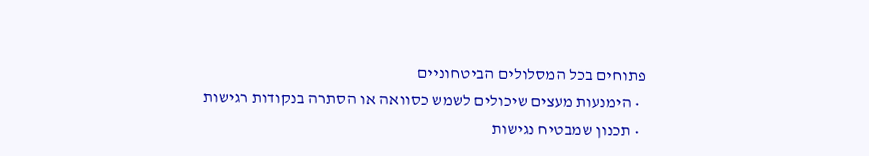פתוחים בכל המסלולים הביטחוניים
  • הימנעות מעצים שיכולים לשמש כסוואה או הסתרה בנקודות רגישות
  • תכנון שמבטיח נגישות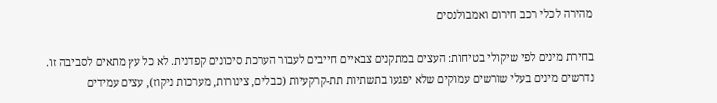מהירה לכלי רכב חירום ואמבולנסים

בחירת מינים לפי שיקולי בטיחות: העצים במתקנים צבאיים חייבים לעבור הערכת סיכונים קפדנית. לא כל עץ מתאים לסביבה זו. נדרשים מינים בעלי שורשים עמוקים שלא יפגעו בתשתיות תת-קרקעיות (כבלים, צינורות, מערכות ניקוז), עצים עמידים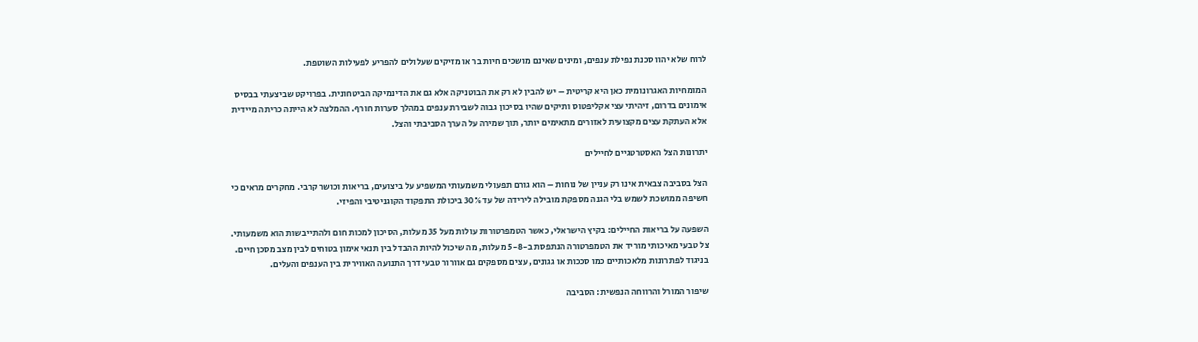לרוח שלא יהוו סכנת נפילת ענפים, ומינים שאינם מושכים חיות בר או מזיקים שעלולים להפריע לפעילות השוטפת.

המומחיות האגרונומית כאן היא קריטית – יש להבין לא רק את הבוטניקה אלא גם את הדינמיקה הביטחונית. בפרויקט שביצעתי בבסיס אימונים בדרום, זיהיתי עצי אקליפטוס ותיקים שהיו בסיכון גבוה לשבירת ענפים במהלך סערות חורף. ההמלצה לא הייתה כריתה מיידית אלא העתקת עצים מקצועית לאזורים מתאימים יותר, תוך שמירה על הערך הסביבתי והצל.

יתרונות הצל האסטרטגיים לחיילים

הצל בסביבה צבאית אינו רק עניין של נוחות – הוא גורם תפעולי משמעותי המשפיע על ביצועים, בריאות וכושר קרבי. מחקרים מראים כי חשיפה ממושכת לשמש בלי הגנה מספקת מובילה לירידה של עד 30% ביכולת התפקוד הקוגניטיבי והפיזי.

השפעה על בריאות החיילים: בקיץ הישראלי, כאשר הטמפרטורות עולות מעל 35 מעלות, הסיכון למכות חום ולהתייבשות הוא משמעותי. צל טבעי מאיכותי מוריד את הטמפרטורה הנתפסת ב-5-8 מעלות, מה שיכול להיות ההבדל בין תנאי אימון בטוחים לבין מצב מסכן חיים. בניגוד לפתרונות מלאכותיים כמו סככות או גגונים, עצים מספקים גם אוורור טבעי דרך התנועה האווירית בין הענפים והעלים.

שיפור המורל והרווחה הנפשית: הסביבה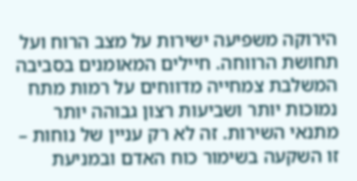הירוקה משפיעה ישירות על מצב הרוח ועל תחושת הרווחה. חיילים המאומנים בסביבה המשלבת צמחייה מדווחים על רמות מתח נמוכות יותר ושביעות רצון גבוהה יותר מתנאי השירות. זה לא רק עניין של נוחות – זו השקעה בשימור כוח האדם ובמניעת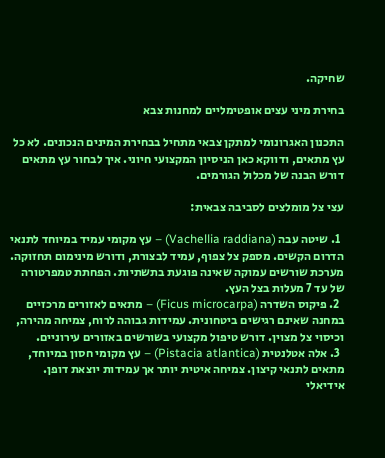שחיקה.

בחירת מיני עצים אופטימליים למחנות צבא

התכנון האגרונומי למתקן צבאי מתחיל בבחירת המינים הנכונים. לא כל עץ מתאים, ודווקא כאן הניסיון המקצועי חיוני. איך לבחור עץ מתאים דורש הבנה של מכלול הגורמים.

עצי צל מומלצים לסביבה צבאית:

  1. שיטה עבה (Vachellia raddiana) – עץ מקומי עמיד במיוחד לתנאי הדרום הקשים. מספק צל צפוף, עמיד לבצורת, ודורש מינימום תחזוקה. מערכת שורשים עמוקה שאינה פוגעת בתשתיות. הפחתת טמפרטורה של עד 7 מעלות בצל העץ.
  2. פיקוס השדרה (Ficus microcarpa) – מתאים לאזורים מרכזיים במחנה שאינם רגישים ביטחונית. עמידות גבוהה לרוח, צמיחה מהירה, וכיסוי צל מצוין. דורש טיפול מקצועי בשורשים באזורים עירוניים.
  3. אלה אטלנטית (Pistacia atlantica) – עץ מקומי חסון במיוחד, מתאים לתנאי קיצון. צמיחה איטית יותר אך עמידות יוצאת דופן. אידיאלי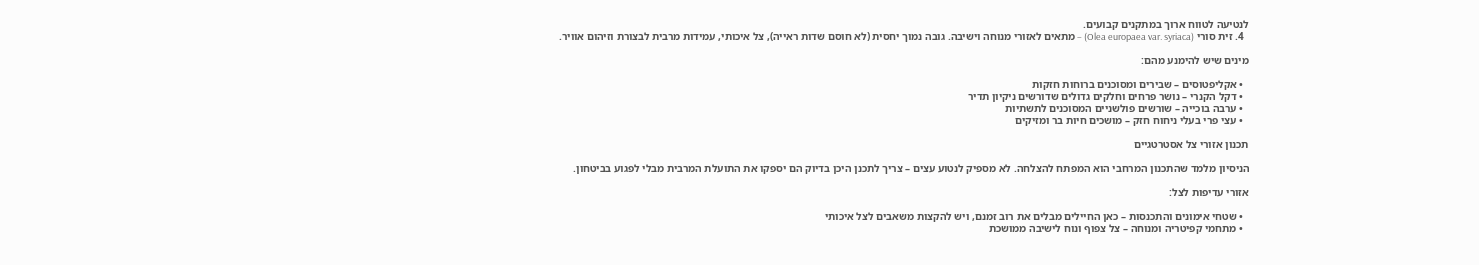לנטיעה לטווח ארוך במתקנים קבועים.
  4. זית סורי (Olea europaea var. syriaca) – מתאים לאזורי מנוחה וישיבה. גובה נמוך יחסית (לא חוסם שדות ראייה), צל איכותי, עמידות מרבית לבצורת וזיהום אוויר.

מינים שיש להימנע מהם:

  • אקליפטוסים – שבירים ומסוכנים ברוחות חזקות
  • דקל הקנרי – נושר פרחים וחלקים גדולים שדורשים ניקיון תדיר
  • ערבה בוכייה – שורשים פולשניים המסוכנים לתשתיות
  • עצי פרי בעלי ניחוח חזק – מושכים חיות בר ומזיקים

תכנון אזורי צל אסטרטגיים

הניסיון מלמד שהתכנון המרחבי הוא המפתח להצלחה. לא מספיק לנטוע עצים – צריך לתכנן היכן בדיוק הם יספקו את התועלת המרבית מבלי לפגוע בביטחון.

אזורי עדיפות לצל:

  • שטחי אימונים והתכנסות – כאן החיילים מבלים את רוב זמנם, ויש להקצות משאבים לצל איכותי
  • מתחמי קפיטריה ומנוחה – צל צפוף ונוח לישיבה ממושכת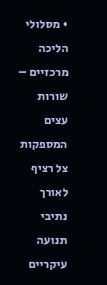• מסלולי הליכה מרכזיים – שורות עצים המספקות צל רציף לאורך נתיבי תנועה עיקריים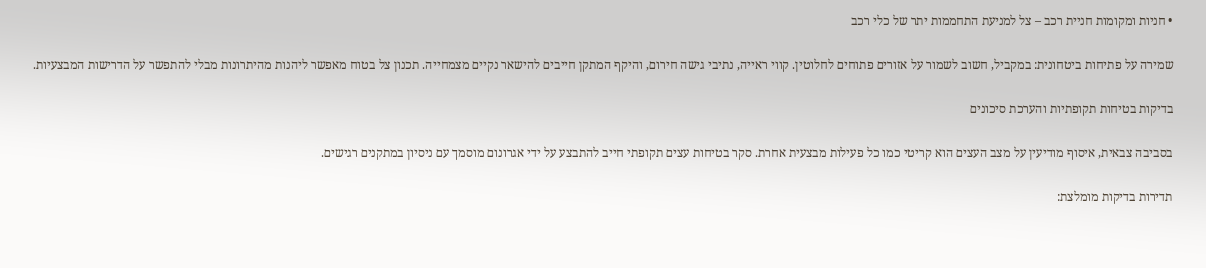• חניות ומקומות חניית רכב – צל למניעת התחממות יתר של כלי רכב

שמירה על פתיחות ביטחונית: במקביל, חשוב לשמור על אזורים פתוחים לחלוטין. קווי ראייה, נתיבי גישה חירום, והיקף המתקן חייבים להישאר נקיים מצמחייה. תכנון צל בטוח מאפשר ליהנות מהיתרונות מבלי להתפשר על הדרישות המבצעיות.

בדיקות בטיחות תקופתיות והערכת סיכונים

בסביבה צבאית, איסוף מודיעין על מצב העצים הוא קריטי כמו כל פעילות מבצעית אחרת. סקר בטיחות עצים תקופתי חייב להתבצע על ידי אגרונום מוסמך עם ניסיון במתקנים רגישים.

תדירות בדיקות מומלצת: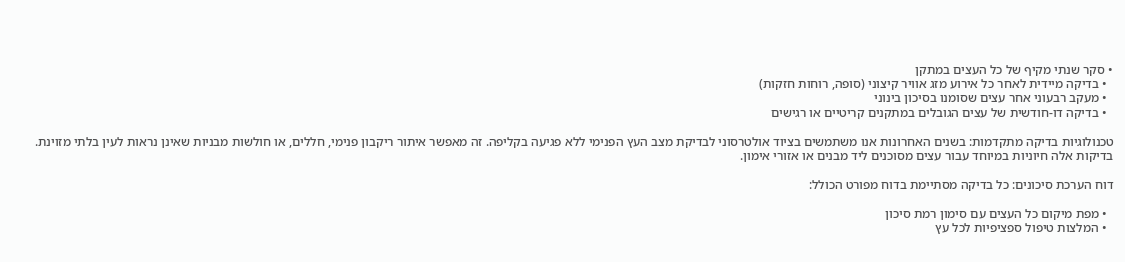• סקר שנתי מקיף של כל העצים במתקן
  • בדיקה מיידית לאחר כל אירוע מזג אוויר קיצוני (סופה, רוחות חזקות)
  • מעקב רבעוני אחר עצים שסומנו בסיכון בינוני
  • בדיקה דו-חודשית של עצים הגובלים במתקנים קריטיים או רגישים

טכנולוגיות בדיקה מתקדמות: בשנים האחרונות אנו משתמשים בציוד אולטרסוני לבדיקת מצב העץ הפנימי ללא פגיעה בקליפה. זה מאפשר איתור ריקבון פנימי, חללים, או חולשות מבניות שאינן נראות לעין בלתי מזוינת. בדיקות אלה חיוניות במיוחד עבור עצים מסוכנים ליד מבנים או אזורי אימון.

דוח הערכת סיכונים: כל בדיקה מסתיימת בדוח מפורט הכולל:

  • מפת מיקום כל העצים עם סימון רמת סיכון
  • המלצות טיפול ספציפיות לכל עץ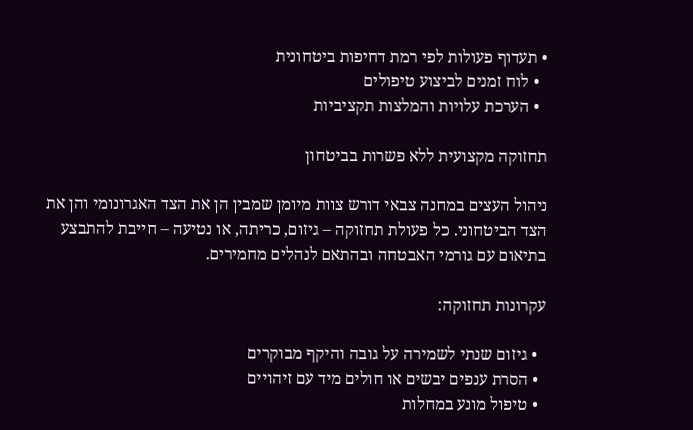• תעדוף פעולות לפי רמת דחיפות ביטחונית
  • לוח זמנים לביצוע טיפולים
  • הערכת עלויות והמלצות תקציביות

תחזוקה מקצועית ללא פשרות בביטחון

ניהול העצים במחנה צבאי דורש צוות מיומן שמבין הן את הצד האגרונומי והן את הצד הביטחוני. כל פעולת תחזוקה – גיזום, כריתה, או נטיעה – חייבת להתבצע בתיאום עם גורמי האבטחה ובהתאם לנהלים מחמירים.

עקרונות תחזוקה:

  • גיזום שנתי לשמירה על גובה והיקף מבוקרים
  • הסרת ענפים יבשים או חולים מיד עם זיהויים
  • טיפול מונע במחלות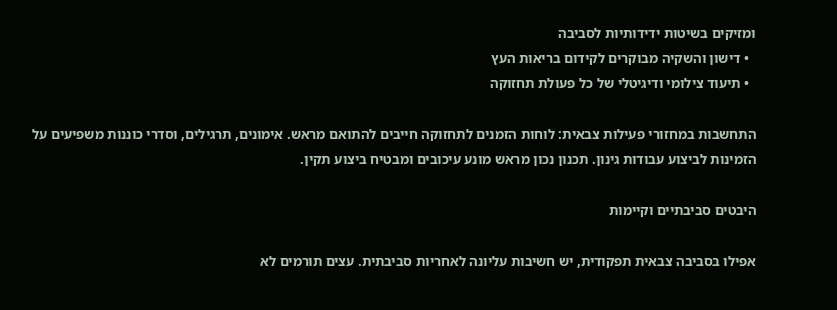ומזיקים בשיטות ידידותיות לסביבה
  • דישון והשקיה מבוקרים לקידום בריאות העץ
  • תיעוד צילומי ודיגיטלי של כל פעולת תחזוקה

התחשבות במחזורי פעילות צבאית: לוחות הזמנים לתחזוקה חייבים להתואם מראש. אימונים, תרגילים, וסדרי כוננות משפיעים על הזמינות לביצוע עבודות גינון. תכנון נכון מראש מונע עיכובים ומבטיח ביצוע תקין.

היבטים סביבתיים וקיימות

אפילו בסביבה צבאית תפקודית, יש חשיבות עליונה לאחריות סביבתית. עצים תורמים לא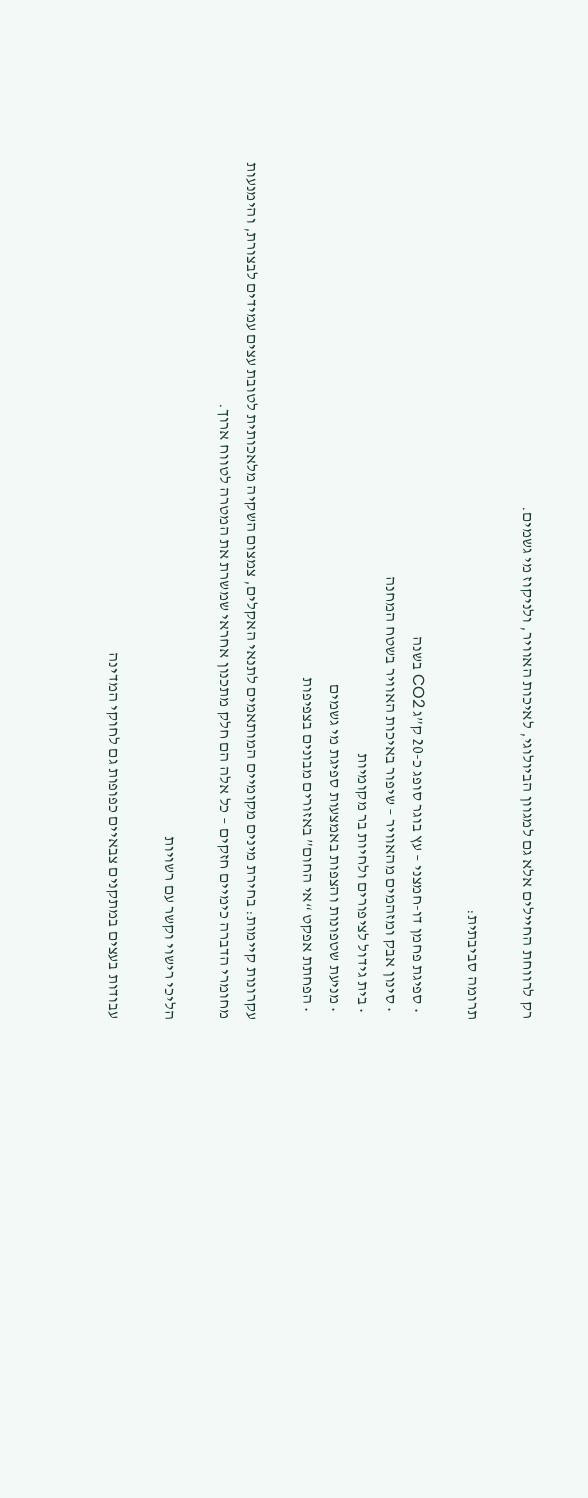רק לרווחת החיילים אלא גם למגוון הביולוגי, לאיכות האוויר, ולניקוז מי גשמים.

תרומה סביבתית:

  • ספיגת פחמן דו-חמצני – עץ בוגר סופג כ-20 ק”ג CO2 בשנה
  • סינון אבק ומזהמים מהאוויר – שיפור באיכות האוויר בשטח המחנה
  • בית גידול לציפורים ולחיות בר מקומיות
  • מניעת שטפונות והצפות באמצעות ספיגת מי גשמים
  • הפחתת אפקט “אי החום” באזורים מבונים בצפיפות

עקרונות קיימות: בחירת מינים מקומיים המותאמים לתנאי האקלים, צמצום השקיה מלאכותית לטובת עצים עמידים לבצורת, והימנעות מחומרי הדברה כימיים חזקים – כל אלה הם חלק מתכנון אחראי שמשרת את המטרה לטווח ארוך.

הליכי רישוי וקשר עם רשויות

עבודות בעצים במתקנים צבאיים כפופות גם לחוקי המדינה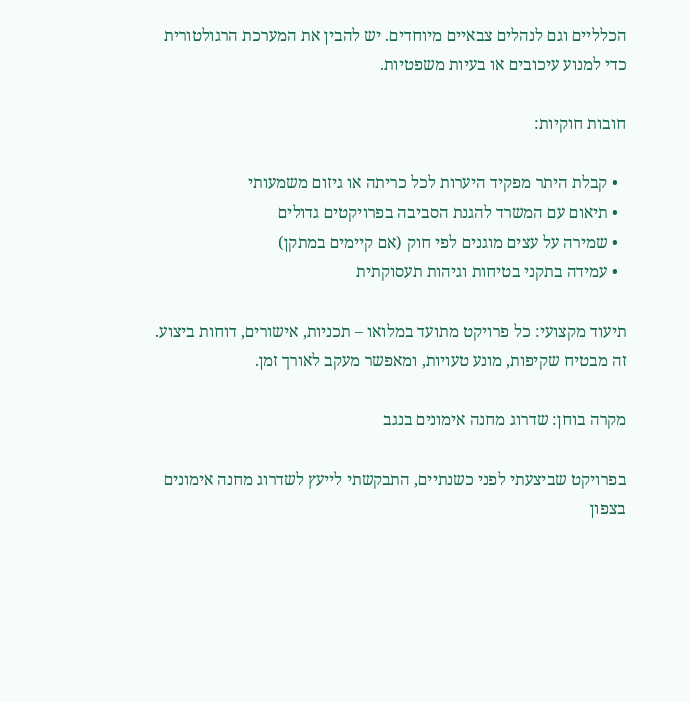הכלליים וגם לנהלים צבאיים מיוחדים. יש להבין את המערכת הרגולטורית כדי למנוע עיכובים או בעיות משפטיות.

חובות חוקיות:

  • קבלת היתר מפקיד היערות לכל כריתה או גיזום משמעותי
  • תיאום עם המשרד להגנת הסביבה בפרויקטים גדולים
  • שמירה על עצים מוגנים לפי חוק (אם קיימים במתקן)
  • עמידה בתקני בטיחות וגיהות תעסוקתית

תיעוד מקצועי: כל פרויקט מתועד במלואו – תכניות, אישורים, דוחות ביצוע. זה מבטיח שקיפות, מונע טעויות, ומאפשר מעקב לאורך זמן.

מקרה בוחן: שדרוג מחנה אימונים בנגב

בפרויקט שביצעתי לפני כשנתיים, התבקשתי לייעץ לשדרוג מחנה אימונים בצפון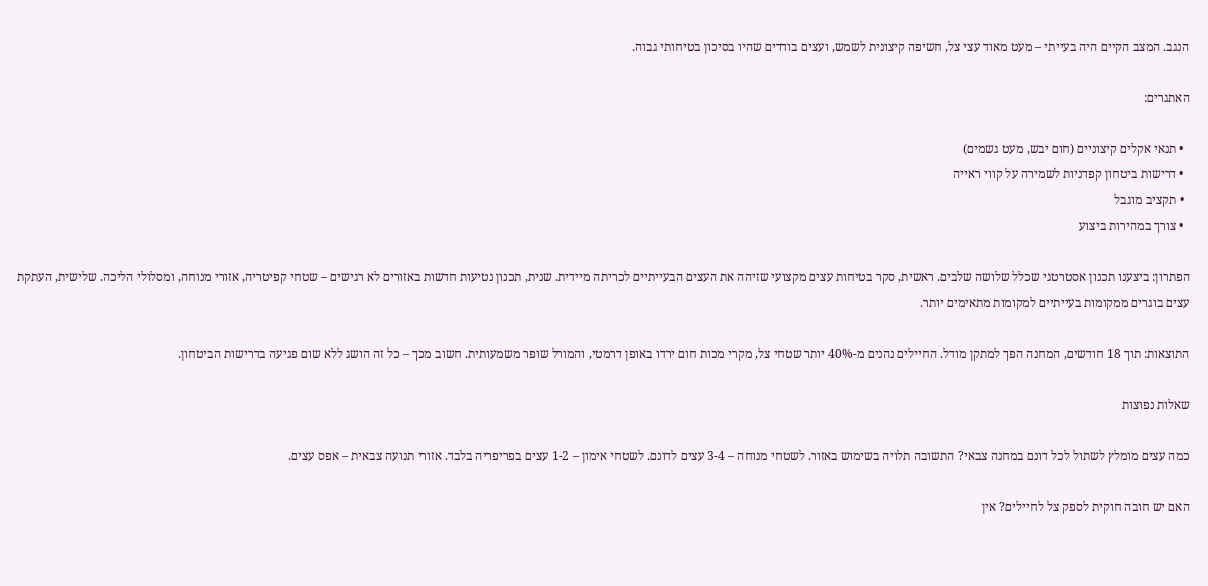הנגב. המצב הקיים היה בעייתי – מעט מאוד עצי צל, חשיפה קיצונית לשמש, ועצים בודדים שהיו בסיכון בטיחותי גבוה.

האתגרים:

  • תנאי אקלים קיצוניים (חום יבש, מעט גשמים)
  • דרישות ביטחון קפדניות לשמירה על קווי ראייה
  • תקציב מוגבל
  • צורך במהירות ביצוע

הפתרון: ביצענו תכנון אסטרטגי שכלל שלושה שלבים. ראשית, סקר בטיחות עצים מקצועי שזיהה את העצים הבעייתיים לכריתה מיידית. שנית, תכנון נטיעות חדשות באזורים לא רגישים – שטחי קפיטריה, אזורי מנוחה, ומסלולי הליכה. שלישית, העתקת עצים בוגרים ממקומות בעייתיים למקומות מתאימים יותר.

התוצאות: תוך 18 חודשים, המחנה הפך למתקן מודל. החיילים נהנים מ-40% יותר שטחי צל, מקרי מכות חום ירדו באופן דרמטי, והמורל שופר משמעותית. חשוב מכך – כל זה הושג ללא שום פגיעה בדרישות הביטחון.

שאלות נפוצות

כמה עצים מומלץ לשתול לכל דונם במחנה צבאי? התשובה תלויה בשימוש באזור. לשטחי מנוחה – 3-4 עצים לדונם. לשטחי אימון – 1-2 עצים בפריפריה בלבד. אזורי תנועה צבאית – אפס עצים.

האם יש חובה חוקית לספק צל לחיילים? אין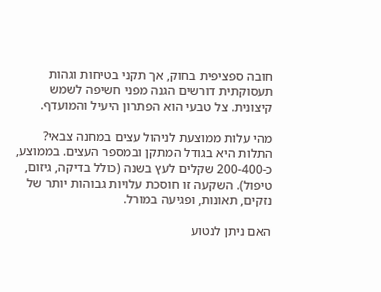חובה ספציפית בחוק, אך תקני בטיחות וגהות תעסוקתית דורשים הגנה מפני חשיפה לשמש קיצונית. צל טבעי הוא הפתרון היעיל והמועדף.

מהי עלות ממוצעת לניהול עצים במחנה צבאי? התלות היא בגודל המתקן ובמספר העצים. בממוצע, כ-200-400 שקלים לעץ בשנה (כולל בדיקה, גיזום, טיפול). השקעה זו חוסכת עלויות גבוהות יותר של נזקים, תאונות, ופגיעה במורל.

האם ניתן לנטוע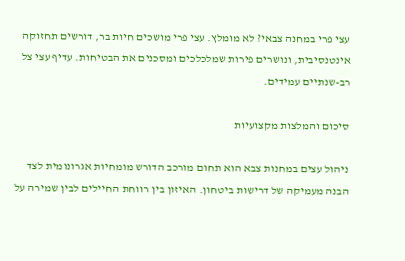עצי פרי במחנה צבאי? לא מומלץ. עצי פרי מושכים חיות בר, דורשים תחזוקה אינטנסיבית, ונושרים פירות שמלכלכים ומסכנים את הבטיחות. עדיף עצי צל רב-שנתיים עמידים.

סיכום והמלצות מקצועיות

ניהול עצים במחנות צבא הוא תחום מורכב הדורש מומחיות אגרונומית לצד הבנה מעמיקה של דרישות ביטחון. האיזון בין רווחת החיילים לבין שמירה על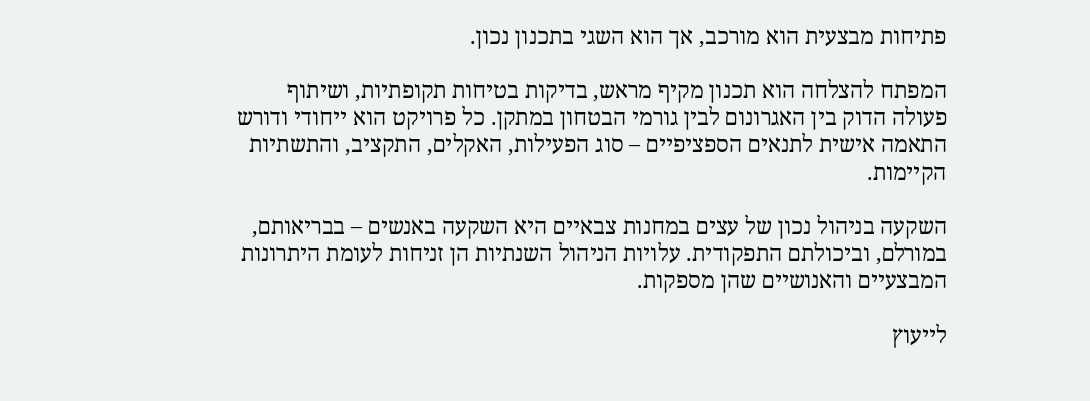פתיחות מבצעית הוא מורכב, אך הוא השגי בתכנון נכון.

המפתח להצלחה הוא תכנון מקיף מראש, בדיקות בטיחות תקופתיות, ושיתוף פעולה הדוק בין האגרונום לבין גורמי הבטחון במתקן. כל פרויקט הוא ייחודי ודורש התאמה אישית לתנאים הספציפיים – סוג הפעילות, האקלים, התקציב, והתשתיות הקיימות.

השקעה בניהול נכון של עצים במחנות צבאיים היא השקעה באנשים – בבריאותם, במורלם, וביכולתם התפקודית. עלויות הניהול השנתיות הן זניחות לעומת היתרונות המבצעיים והאנושיים שהן מספקות.

לייעוץ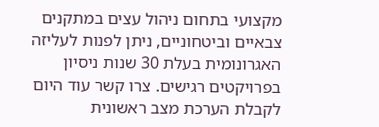מקצועי בתחום ניהול עצים במתקנים צבאיים וביטחוניים, ניתן לפנות לעליזה האגרונומית בעלת 30 שנות ניסיון בפרויקטים רגישים. צרו קשר עוד היום לקבלת הערכת מצב ראשונית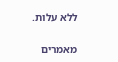ללא עלות.

מאמרים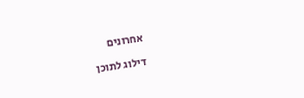אחרונים

דילוג לתוכן